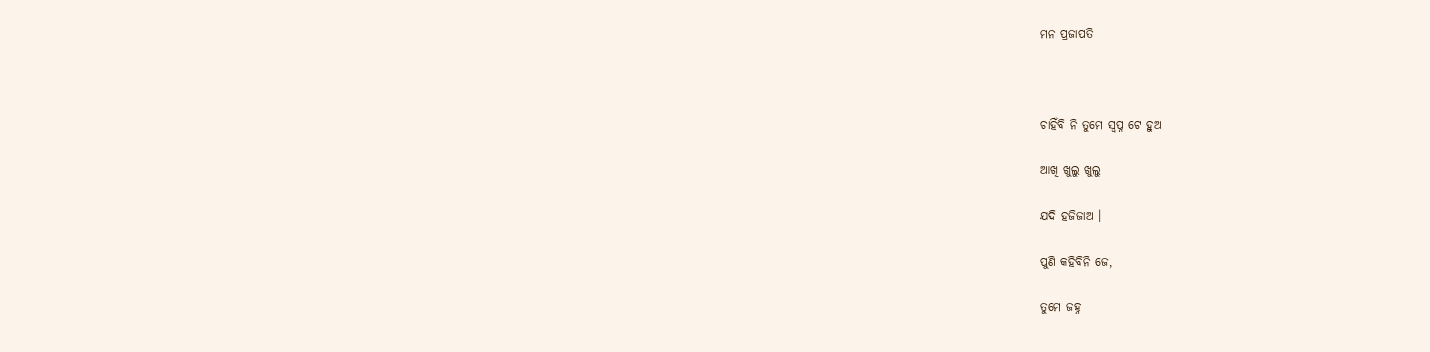ମନ ପ୍ରଜାପତି



ଚାହିଁବି ନି ତୁମେ ସ୍ବପ୍ନ ଟେ ହୁଅ

ଆଖି ଖୁଲୁ ଖୁଲୁ

ଯଦି ହଜିଜାଅ ।

ପୁଣି କହିବିନି ଜେ,

ତୁମେ ଜହ୍ନ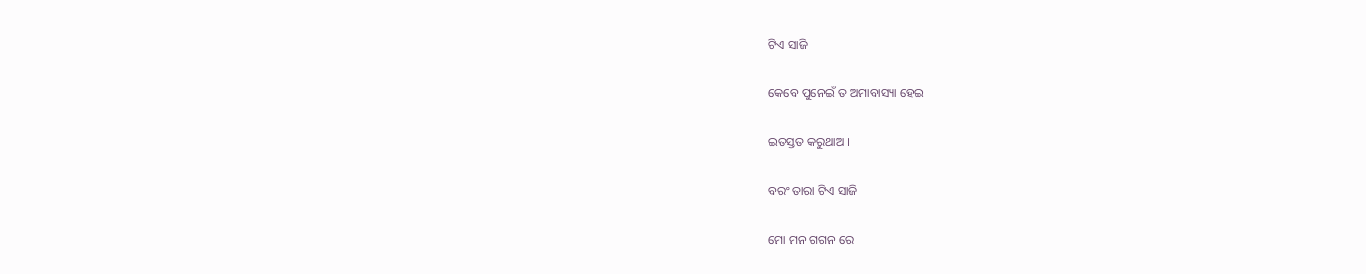ଟିଏ ସାଜି

କେବେ ପୁନେଇଁ ତ ଅମାବାସ୍ୟା ହେଇ

ଇତସ୍ତତ କରୁଥାଅ ।

ବରଂ ତାରା ଟିଏ ସାଜି

ମୋ ମନ ଗଗନ ରେ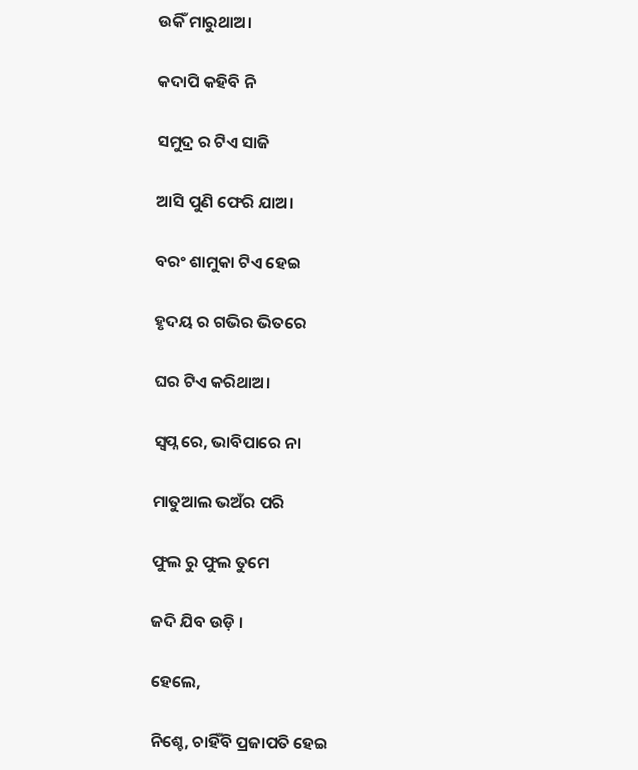ଉକିଁ ମାରୁଥାଅ।

କଦାପି କହିବି ନି

ସମୁଦ୍ର ର ଟିଏ ସାଜି

ଆସି ପୁଣି ଫେରି ଯାଅ।

ବରଂ ଶାମୁକା ଟିଏ ହେଇ

ହୃଦୟ ର ଗଭିର ଭିତରେ

ଘର ଟିଏ କରିଥାଅ।

ସ୍ବପ୍ନ ରେ, ଭାବିପାରେ ନା

ମାତୁଆଲ ଭଅଁର ପରି

ଫୁଲ ରୁ ଫୁଲ ତୁମେ

ଜଦି ଯିବ ଉଡ଼ି ।

ହେଲେ,

ନିଶ୍ଚେ, ଚାହିଁବି ପ୍ରଜାପତି ହେଇ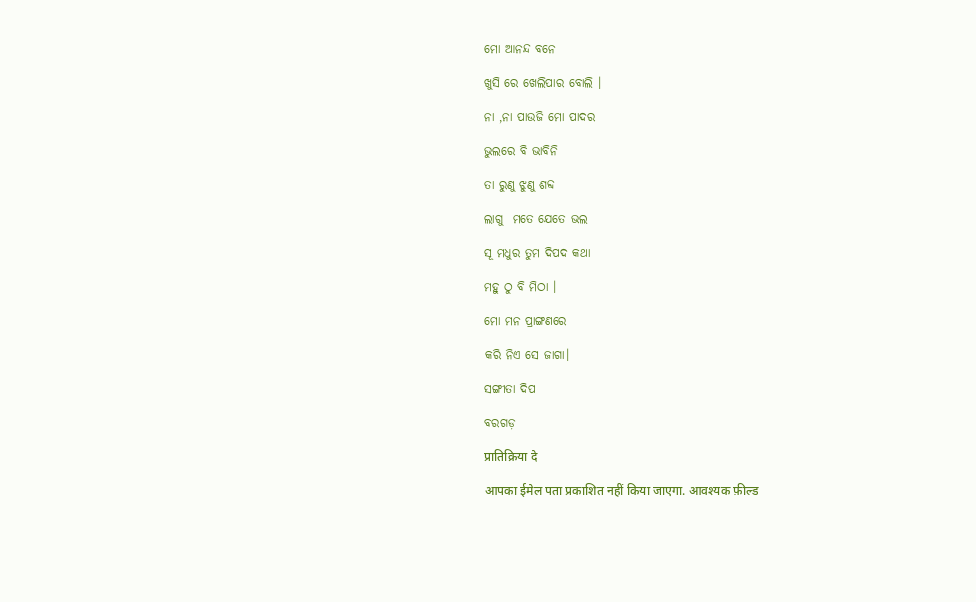ମୋ ଆନନ୍ଦ ବନେ

ଖୁସି ରେ ଖେଲିପାର ବୋଲି ।

ନା ,ନା ପାଉଜି ମୋ ପାଦର

ଭୁଲରେ ବି ଭାବିନି

ତା ରୁଣୁ ଝୁଣୁ ଶବ୍ଦ

ଲାଗୁ  ମତେ ଯେତେ ଭଲ

ସୂ ମଧୁର ତୁମ ଦିପଦ କଥା

ମହୁ ଠୁ ବି ମିଠା ।

ମୋ ମନ ପ୍ରାଙ୍ଗଣରେ

କରି ନିଏ ସେ ଜାଗା।

ସଙ୍ଗୀତା ଦିପ

ବରଗଡ଼

प्रातिक्रिया दे

आपका ईमेल पता प्रकाशित नहीं किया जाएगा. आवश्यक फ़ील्ड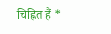चिह्नित हैं *